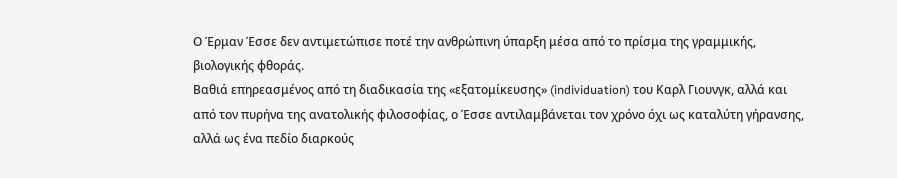Ο Έρμαν Έσσε δεν αντιμετώπισε ποτέ την ανθρώπινη ύπαρξη μέσα από το πρίσμα της γραμμικής, βιολογικής φθοράς.
Βαθιά επηρεασμένος από τη διαδικασία της «εξατομίκευσης» (individuation) του Καρλ Γιουνγκ, αλλά και από τον πυρήνα της ανατολικής φιλοσοφίας, ο Έσσε αντιλαμβάνεται τον χρόνο όχι ως καταλύτη γήρανσης, αλλά ως ένα πεδίο διαρκούς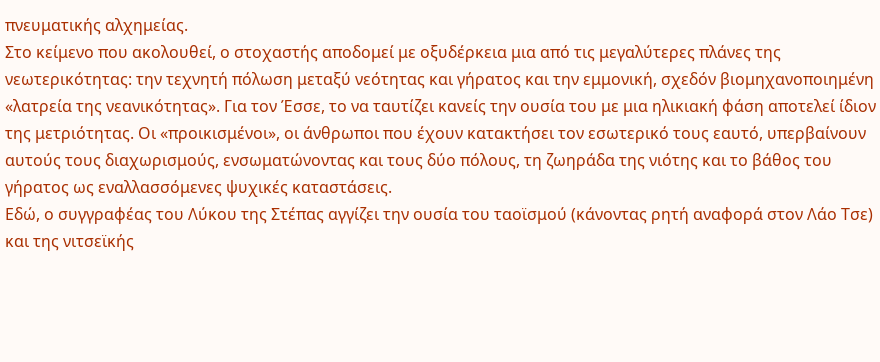πνευματικής αλχημείας.
Στο κείμενο που ακολουθεί, ο στοχαστής αποδομεί με οξυδέρκεια μια από τις μεγαλύτερες πλάνες της νεωτερικότητας: την τεχνητή πόλωση μεταξύ νεότητας και γήρατος και την εμμονική, σχεδόν βιομηχανοποιημένη «λατρεία της νεανικότητας». Για τον Έσσε, το να ταυτίζει κανείς την ουσία του με μια ηλικιακή φάση αποτελεί ίδιον της μετριότητας. Οι «προικισμένοι», οι άνθρωποι που έχουν κατακτήσει τον εσωτερικό τους εαυτό, υπερβαίνουν αυτούς τους διαχωρισμούς, ενσωματώνοντας και τους δύο πόλους, τη ζωηράδα της νιότης και το βάθος του γήρατος ως εναλλασσόμενες ψυχικές καταστάσεις.
Εδώ, ο συγγραφέας του Λύκου της Στέπας αγγίζει την ουσία του ταοϊσμού (κάνοντας ρητή αναφορά στον Λάο Τσε) και της νιτσεϊκής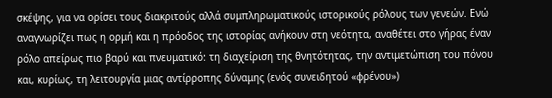σκέψης, για να ορίσει τους διακριτούς αλλά συμπληρωματικούς ιστορικούς ρόλους των γενεών. Ενώ αναγνωρίζει πως η ορμή και η πρόοδος της ιστορίας ανήκουν στη νεότητα, αναθέτει στο γήρας έναν ρόλο απείρως πιο βαρύ και πνευματικό: τη διαχείριση της θνητότητας, την αντιμετώπιση του πόνου και, κυρίως, τη λειτουργία μιας αντίρροπης δύναμης (ενός συνειδητού «φρένου»)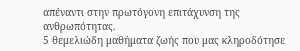απέναντι στην πρωτόγονη επιτάχυνση της ανθρωπότητας.
5 θεμελιώδη μαθήματα ζωής που μας κληροδότησε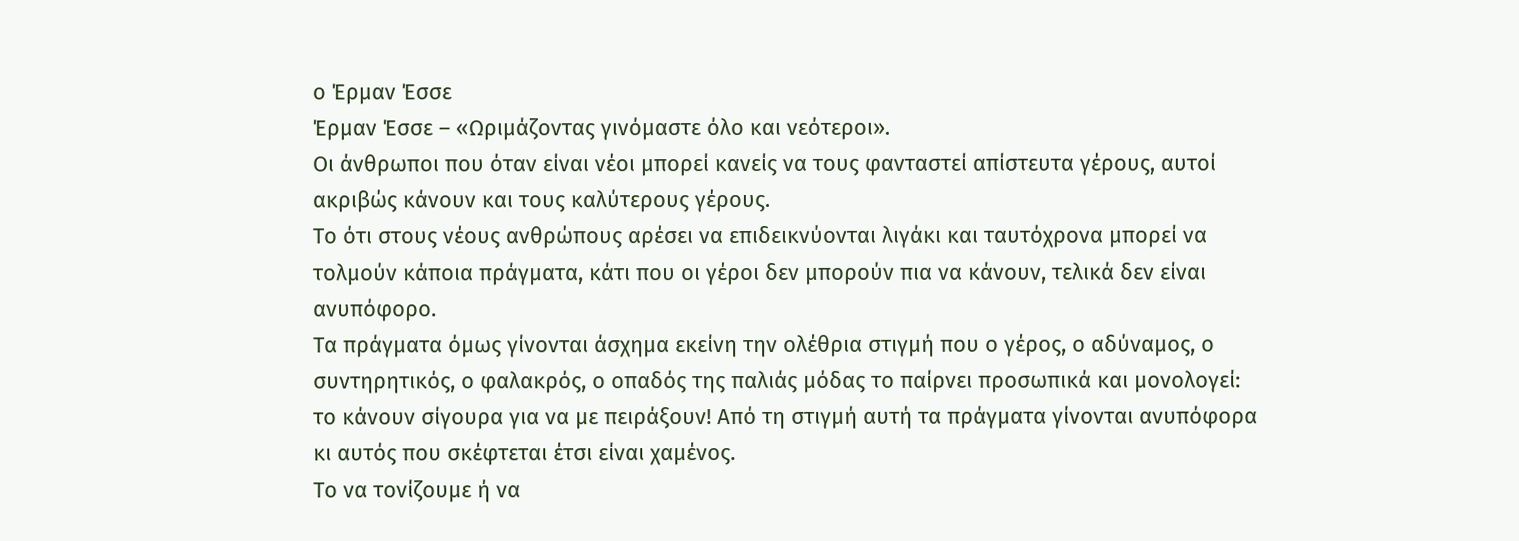ο Έρμαν Έσσε
Έρμαν Έσσε – «Ωριμάζοντας γινόμαστε όλο και νεότεροι».
Οι άνθρωποι που όταν είναι νέοι μπορεί κανείς να τους φανταστεί απίστευτα γέρους, αυτοί ακριβώς κάνουν και τους καλύτερους γέρους.
Το ότι στους νέους ανθρώπους αρέσει να επιδεικνύονται λιγάκι και ταυτόχρονα μπορεί να τολμούν κάποια πράγματα, κάτι που οι γέροι δεν μπορούν πια να κάνουν, τελικά δεν είναι ανυπόφορο.
Τα πράγματα όμως γίνονται άσχημα εκείνη την ολέθρια στιγμή που ο γέρος, ο αδύναμος, ο συντηρητικός, ο φαλακρός, ο οπαδός της παλιάς μόδας το παίρνει προσωπικά και μονολογεί: το κάνουν σίγουρα για να με πειράξουν! Από τη στιγμή αυτή τα πράγματα γίνονται ανυπόφορα κι αυτός που σκέφτεται έτσι είναι χαμένος.
Το να τονίζουμε ή να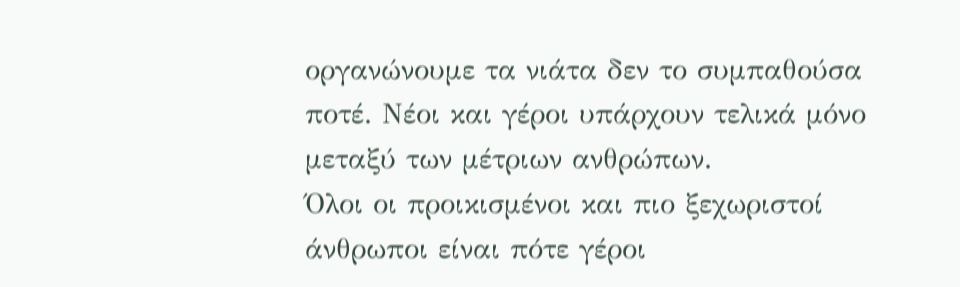οργανώνουμε τα νιάτα δεν το συμπαθούσα ποτέ. Νέοι και γέροι υπάρχουν τελικά μόνο μεταξύ των μέτριων ανθρώπων.
Όλοι οι προικισμένοι και πιο ξεχωριστοί άνθρωποι είναι πότε γέροι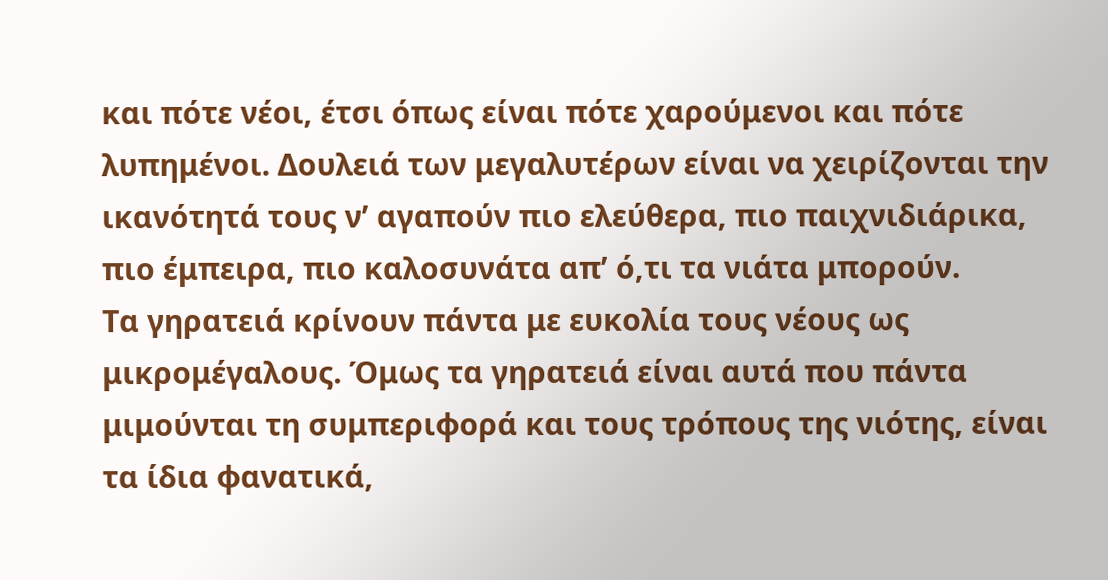και πότε νέοι, έτσι όπως είναι πότε χαρούμενοι και πότε λυπημένοι. Δουλειά των μεγαλυτέρων είναι να χειρίζονται την ικανότητά τους ν’ αγαπούν πιο ελεύθερα, πιο παιχνιδιάρικα, πιο έμπειρα, πιο καλοσυνάτα απ’ ό,τι τα νιάτα μπορούν.
Τα γηρατειά κρίνουν πάντα με ευκολία τους νέους ως μικρομέγαλους. Όμως τα γηρατειά είναι αυτά που πάντα μιμούνται τη συμπεριφορά και τους τρόπους της νιότης, είναι τα ίδια φανατικά,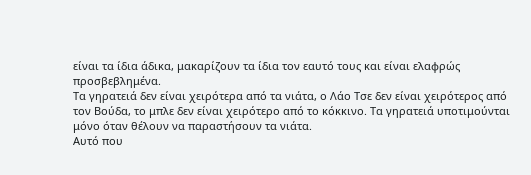είναι τα ίδια άδικα, μακαρίζουν τα ίδια τον εαυτό τους και είναι ελαφρώς προσβεβλημένα.
Τα γηρατειά δεν είναι χειρότερα από τα νιάτα, ο Λάο Τσε δεν είναι χειρότερος από τον Βούδα, το μπλε δεν είναι χειρότερο από το κόκκινο. Τα γηρατειά υποτιμούνται μόνο όταν θέλουν να παραστήσουν τα νιάτα.
Αυτό που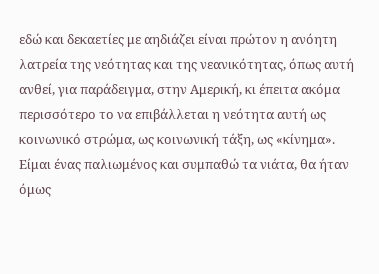εδώ και δεκαετίες με αηδιάζει είναι πρώτον η ανόητη λατρεία της νεότητας και της νεανικότητας, όπως αυτή ανθεί, για παράδειγμα, στην Αμερική, κι έπειτα ακόμα περισσότερο το να επιβάλλεται η νεότητα αυτή ως κοινωνικό στρώμα, ως κοινωνική τάξη, ως «κίνημα».
Είμαι ένας παλιωμένος και συμπαθώ τα νιάτα, θα ήταν όμως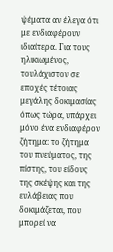ψέματα αν έλεγα ότι με ενδιαφέρουν ιδιαίτερα. Για τους ηλικιωμένος, τουλάχιστον σε εποχές τέτοιας μεγάλης δοκιμασίας όπως τώρα, υπάρχει μόνο ένα ενδιαφέρον ζήτημα: το ζήτημα του πνεύματος, της πίστης, του είδους της σκέψης και της ευλάβειας που δοκιμάζεται, που μπορεί να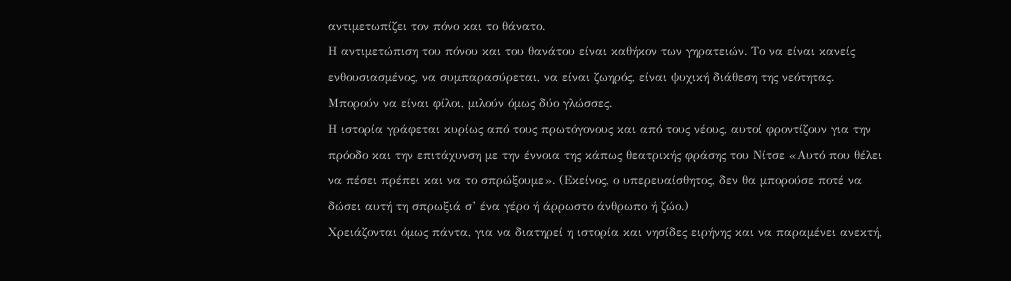αντιμετωπίζει τον πόνο και το θάνατο.
Η αντιμετώπιση του πόνου και του θανάτου είναι καθήκον των γηρατειών. Το να είναι κανείς ενθουσιασμένος, να συμπαρασύρεται, να είναι ζωηρός, είναι ψυχική διάθεση της νεότητας. Μπορούν να είναι φίλοι, μιλούν όμως δύο γλώσσες.
Η ιστορία γράφεται κυρίως από τους πρωτόγονους και από τους νέους, αυτοί φροντίζουν για την πρόοδο και την επιτάχυνση με την έννοια της κάπως θεατρικής φράσης του Νίτσε «Αυτό που θέλει να πέσει πρέπει και να το σπρώξουμε». (Εκείνος, ο υπερευαίσθητος, δεν θα μπορούσε ποτέ να δώσει αυτή τη σπρωξιά σ’ ένα γέρο ή άρρωστο άνθρωπο ή ζώο.)
Χρειάζονται όμως πάντα, για να διατηρεί η ιστορία και νησίδες ειρήνης και να παραμένει ανεκτή,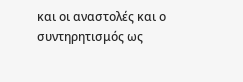και οι αναστολές και ο συντηρητισμός ως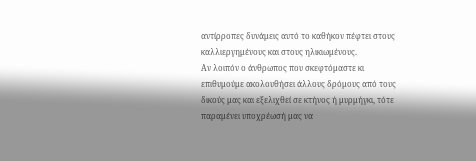αντίρροπες δυνάμεις αυτό το καθήκον πέφτει στους καλλιεργημένους και στους ηλικιωμένους.
Αν λοιπόν ο άνθρωπος που σκεφτόμαστε κι επιθυμούμε ακολουθήσει άλλους δρόμους από τους δικούς μας και εξελιχθεί σε κτήνος ή μυρμήγκι, τότε παραμένει υποχρέωσή μας να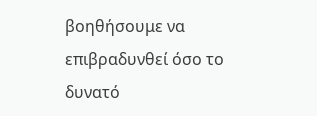βοηθήσουμε να επιβραδυνθεί όσο το δυνατό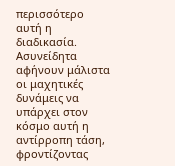περισσότερο αυτή η διαδικασία. Ασυνείδητα αφήνουν μάλιστα οι μαχητικές δυνάμεις να υπάρχει στον κόσμο αυτή η αντίρροπη τάση, φροντίζοντας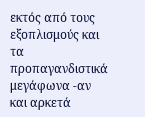εκτός από τους εξοπλισμούς και τα προπαγανδιστικά μεγάφωνα -αν και αρκετά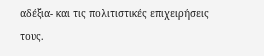αδέξια- και τις πολιτιστικές επιχειρήσεις τους.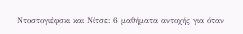Ντοστογιέφσκι και Νίτσε: 6 μαθήματα αντοχής για όταν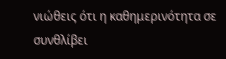νιώθεις ότι η καθημερινότητα σε συνθλίβει